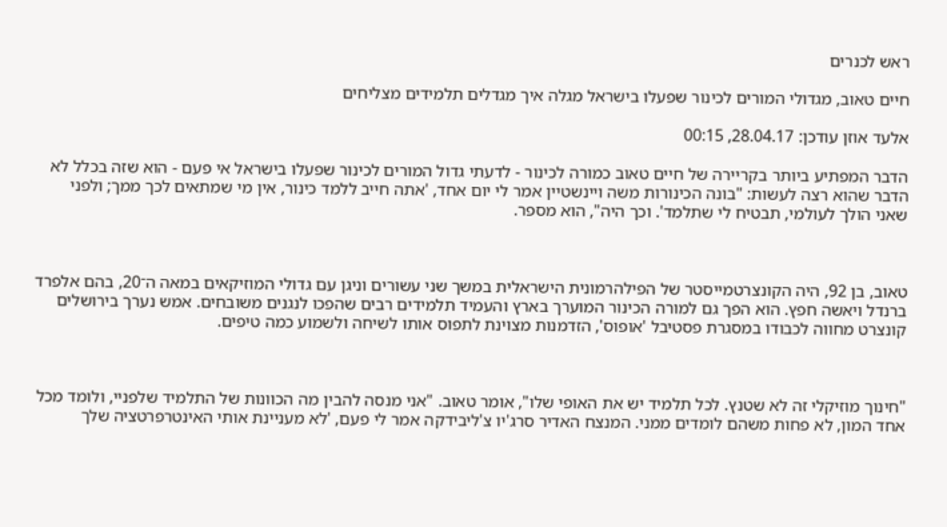ראש לכנרים

חיים טאוב, מגדולי המורים לכינור שפעלו בישראל מגלה איך מגדלים תלמידים מצליחים

אלעד אוזן עודכן: 28.04.17, 00:15

הדבר המפתיע ביותר בקריירה של חיים טאוב כמורה לכינור - לדעתי גדול המורים לכינור שפעלו בישראל אי פעם - הוא שזה בכלל לא הדבר שהוא רצה לעשות: "בונה הכינורות משה ויינשטיין אמר לי יום אחד, 'אתה חייב ללמד כינור, אין מי שמתאים לכך ממך; ולפני שאני הולך לעולמי, תבטיח לי שתלמד'. וכך היה", הוא מספר.



טאוב, בן 92, היה הקונצרטמייסטר של הפילהרמונית הישראלית במשך שני עשורים וניגן עם גדולי המוזיקאים במאה ה־20, בהם אלפרד ברנדל ויאשה חפץ. הוא הפך גם למורה הכינור המוערך בארץ והעמיד תלמידים רבים שהפכו לנגנים משובחים. אמש נערך בירושלים קונצרט מחווה לכבודו במסגרת פסטיבל 'אופוס', הזדמנות מצוינת לתפוס אותו לשיחה ולשמוע כמה טיפים.



"חינוך מוזיקלי זה לא שטנץ. לכל תלמיד יש את האופי שלו", אומר טאוב. "אני מנסה להבין מה הכוונות של התלמיד שלפניי, ולומד מכל אחד המון, לא פחות משהם לומדים ממני. המנצח האדיר סרג'יו צ'ליבידקה אמר לי פעם, 'לא מעניינת אותי האינטרפרטציה שלך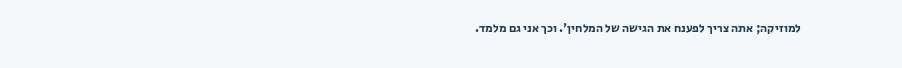למוזיקה; אתה צריך לפענח את הגישה של המלחין'. וכך אני גם מלמד.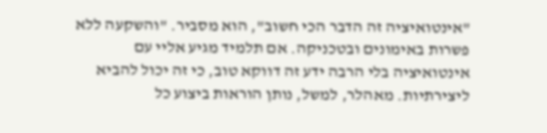"אינטואיציה זה הדבר הכי חשוב", הוא מסביר. "והשקעה ללא פשרות באימונים ובטכניקה. אם תלמיד מגיע אליי עם אינטואיציה בלי הרבה ידע זה דווקא טוב, כי זה יכול להביא ליצירתיות. מאהלר, למשל, נותן הוראות ביצוע כל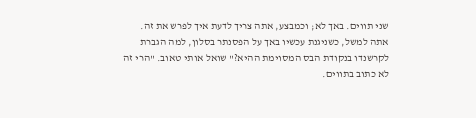שני תווים. באך לא; וכמבצע, אתה צריך לדעת איך לפרש את זה. אתה למשל, כשניגנת עכשיו באך על הפסנתר בסלון, למה הגברת לקרשנדו בנקודת הבס המסוימת ההיא?" שואל אותי טאוב. "הרי זה לא כתוב בתווים.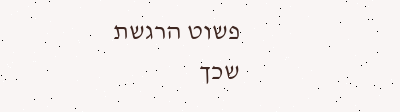פשוט הרגשת שכך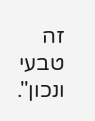זה טבעי ונכון".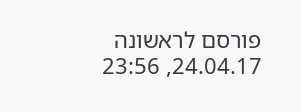פורסם לראשונה 24.04.17, 23:56